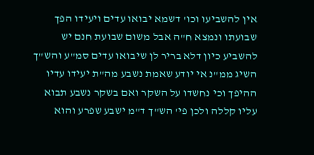אין להשביעו וכו' דשמא יבואו עדים ויעידו הפך שבועתו ונמצא ח"ה אבל משום שבועת חנם יש להשביע כיון דלא בריר לן שיבואו עדים סמ"ע והש"ך השיג ממ"נ אי יודע שאמת נשבע מה"ת יעידו עדיו ההיפך וכי נחשדו על השקר ואם בשקר נשבע תבוא עליו קללה ולכן פי' הש"ך ד"מ ישבע שפרע והוא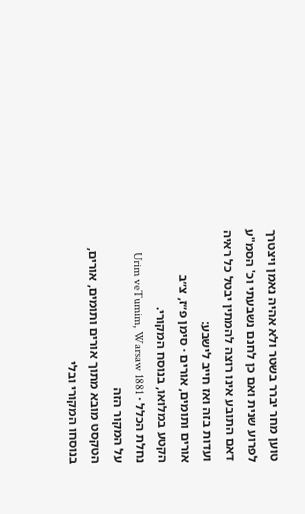טוען מחר יברר בשטר ולא אהיה נאמן ויצטרך לפרוע שנית ואם כן לחנם נשבעתי וכ' הסמ"ע דאם התובע אינו רוצה להמתין יבטל כל ראיה ועדות בזה ואז חייב לישבע:
אורים ותומים, אורים · סימן פ״ז, צ״ב
הקטע במלואו, בנוסח המקורי.
נחלת הכלל · Urim veTumim, Warsaw 1881
על המקור הזה
הטקסט מובא מתוך אורים ותומים, אורים, בנוסחו המקורי ובלי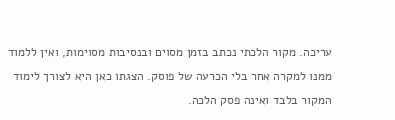עריכה. מקור הלכתי נכתב בזמן מסוים ובנסיבות מסוימות, ואין ללמוד ממנו למקרה אחר בלי הכרעה של פוסק. הצגתו כאן היא לצורך לימוד המקור בלבד ואינה פסק הלכה.